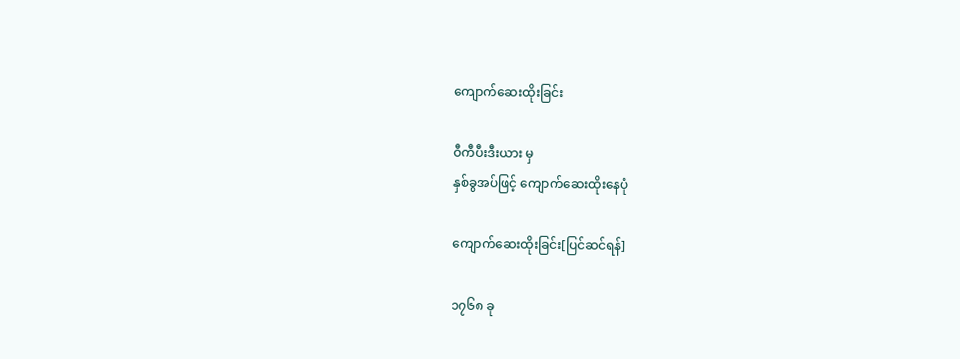ကျောက်ဆေးထိုးခြင်း

ဝီကီပီးဒီးယား မှ
နှစ်ခွအပ်ဖြင့် ကျောက်ဆေးထိုးနေပုံ

ကျောက်ဆေးထိုးခြင်း[ပြင်ဆင်ရန်]

၁၇၆၈ ခု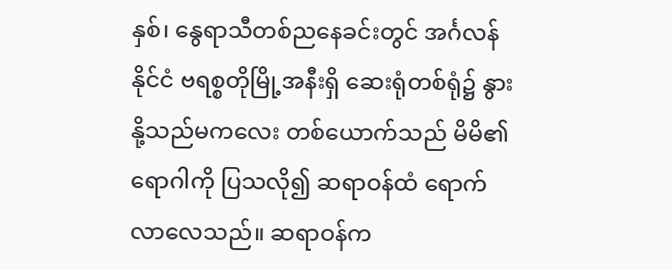နှစ်၊ နွေရာသီတစ်ညနေခင်းတွင် အင်္ဂလန်နိုင်ငံ ဗရစ္စတိုမြို့အနီးရှိ ဆေးရုံတစ်ရုံ၌ နွားနို့သည်မကလေး တစ်ယောက်သည် မိမိ၏ရောဂါကို ပြသလို၍ ဆရာဝန်ထံ ရောက်လာလေသည်။ ဆရာဝန်က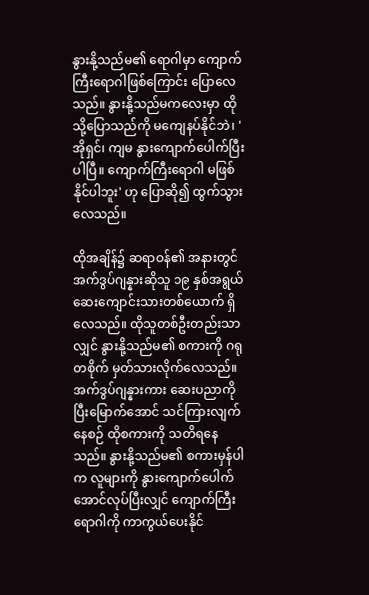နွားနို့သည်မ၏ ရောဂါမှာ ကျောက်ကြီးရောဂါဖြစ်ကြောင်း ပြောလေသည်။ နွားနို့သည်မကလေးမှာ ထိုသို့ပြောသည်ကို မကျေနပ်နိုင်ဘဲ၊ 'အိုရှင်၊ ကျမ နွားကျောက်ပေါက်ပြီးပါပြီ။ ကျောက်ကြီးရောဂါ မဖြစ်နိုင်ပါဘူး' ဟု ပြောဆို၍ ထွက်သွားလေသည်။

ထိုအချိန်၌ ဆရာဝန်၏ အနားတွင် အက်ဒွပ်ဂျန္နားဆိုသူ ၁၉ နှစ်အရွယ် ဆေးကျောင်းသားတစ်ယောက် ရှိလေသည်။ ထိုသူတစ်ဦးတည်းသာလျှင် နွားနို့သည်မ၏ စကားကို ဂရုတစိုက် မှတ်သားလိုက်လေသည်။ အက်ဒွပ်ဂျန္နားကား ဆေးပညာကို ပြီးမြောက်အောင် သင်ကြားလျက်နေစဉ် ထိုစကားကို သတိရနေသည်။ နွားနို့သည်မ၏ စကားမှန်ပါက လူများကို နွားကျောက်ပေါက်အောင်လုပ်ပြီးလျှင် ကျောက်ကြီးရောဂါကို ကာကွယ်ပေးနိုင်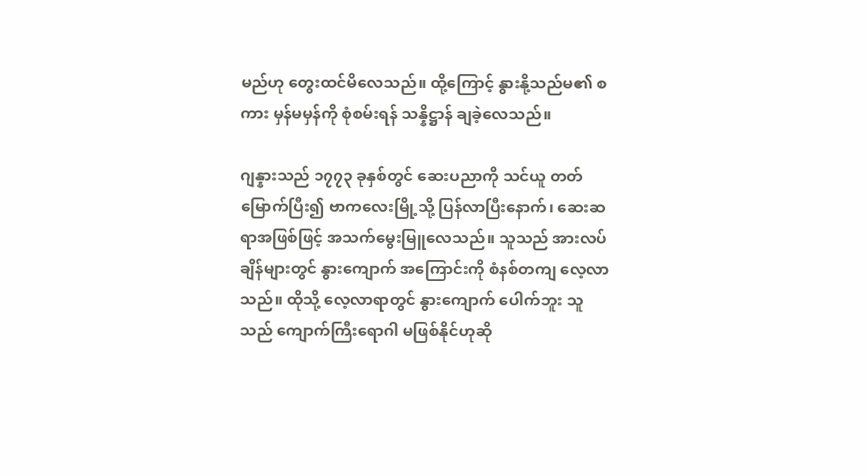မည်ဟု တွေးထင်မိလေသည်။ ထို့ကြောင့် နွားနို့သည်မ၏ စကား မှန်မမှန်ကို စုံစမ်းရန် သန္နိဋ္ဌာန် ချခဲ့လေသည်။

ဂျန္နားသည် ၁၇၇၃ ခုနှစ်တွင် ဆေးပညာကို သင်ယူ တတ်မြောက်ပြီး၍ ဗာကလေးမြို့သို့ ပြန်လာပြီးနောက်၊ ဆေးဆရာအဖြစ်ဖြင့် အသက်မွေးမြူလေသည်။ သူသည် အားလပ်ချိန်များတွင် နွားကျောက် အကြောင်းကို စံနစ်တကျ လေ့လာသည်။ ထိုသို့ လေ့လာရာတွင် နွားကျောက် ပေါက်ဘူး သူသည် ကျောက်ကြီးရောဂါ မဖြစ်နိုင်ဟုဆို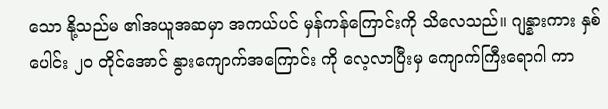သော နို့သည်မ ၏အယူအဆမှာ အကယ်ပင် မှန်ကန်ကြောင်းကို သိလေသည်။ ဂျန္နားကား နှစ်ပေါင်း ၂ဝ တိုင်အောင် နွားကျောက်အကြောင်း ကို လေ့လာပြီးမှ ကျောက်ကြီးရောဂါ ကာ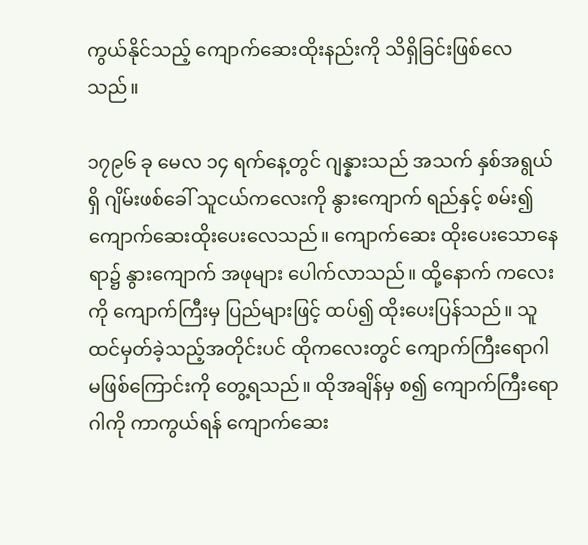ကွယ်နိုင်သည့် ကျောက်ဆေးထိုးနည်းကို သိရှိခြင်းဖြစ်လေသည်။

၁၇၉၆ ခု မေလ ၁၄ ရက်နေ့တွင် ဂျန္နားသည် အသက် နှစ်အရွယ်ရှိ ဂျိမ်းဖစ်ခေါ် သူငယ်ကလေးကို နွားကျောက် ရည်နှင့် စမ်း၍ ကျောက်ဆေးထိုးပေးလေသည်။ ကျောက်ဆေး ထိုးပေးသောနေရာ၌ နွားကျောက် အဖုများ ပေါက်လာသည်။ ထို့နောက် ကလေးကို ကျောက်ကြီးမှ ပြည်များဖြင့် ထပ်၍ ထိုးပေးပြန်သည်။ သူထင်မှတ်ခဲ့သည့်အတိုင်းပင် ထိုကလေးတွင် ကျောက်ကြီးရောဂါ မဖြစ်ကြောင်းကို တွေ့ရသည်။ ထိုအချိန်မှ စ၍ ကျောက်ကြီးရောဂါကို ကာကွယ်ရန် ကျောက်ဆေး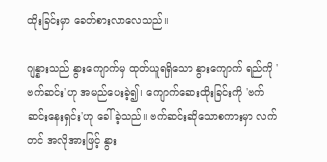ထိုးခြင်းမှာ ခေတ်စားလာလေသည်။

ဂျန္နားသည် နွားကျောက်မှ ထုတ်ယူရရှိသော နွားကျောက် ရည်ကို 'ဗက်ဆင်း'ဟု အမည်ပေးခဲ့၍၊ ကျောက်ဆေးထိုးခြင်းကို 'ဗက်ဆင်းနေးရှင်း'ဟု ခေါ်ခဲ့သည်။ ဗက်ဆင်းဆိုသောစကားမှာ လက်တင် အလိုအားဖြင့် နွား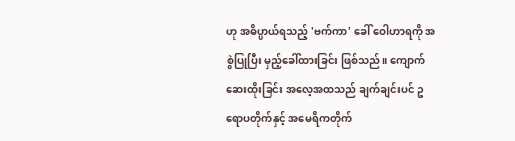ဟု အဓိပ္ပာယ်ရသည့် 'ဗက်ကာ' ခေါ် ဝေါဟာရကို အစွဲပြုပြီး မှည့်ခေါ်ထားခြင်း ဖြစ်သည်။ ကျောက်ဆေးထိုးခြင်း အလေ့အထသည် ချက်ချင်းပင် ဥရောပတိုက်နှင့် အမေရိကတိုက်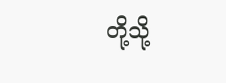တို့သို့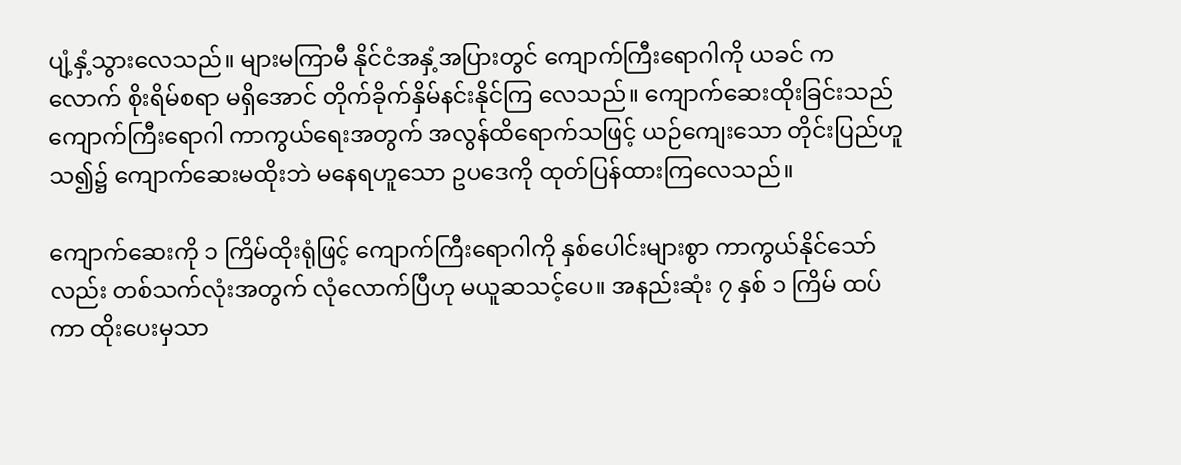ပျံ့နှံ့သွားလေသည်။ များမကြာမီ နိုင်ငံအနှံ့အပြားတွင် ကျောက်ကြီးရောဂါကို ယခင် ကလောက် စိုးရိမ်စရာ မရှိအောင် တိုက်ခိုက်နှိမ်နင်းနိုင်ကြ လေသည်။ ကျောက်ဆေးထိုးခြင်းသည် ကျောက်ကြီးရောဂါ ကာကွယ်ရေးအတွက် အလွန်ထိရောက်သဖြင့် ယဉ်ကျေးသော တိုင်းပြည်ဟူသ၍၌ ကျောက်ဆေးမထိုးဘဲ မနေရဟူသော ဥပဒေကို ထုတ်ပြန်ထားကြလေသည်။

ကျောက်ဆေးကို ၁ ကြိမ်ထိုးရုံဖြင့် ကျောက်ကြီးရောဂါကို နှစ်ပေါင်းများစွာ ကာကွယ်နိုင်သော်လည်း တစ်သက်လုံးအတွက် လုံလောက်ပြီဟု မယူဆသင့်ပေ။ အနည်းဆုံး ၇ နှစ် ၁ ကြိမ် ထပ်ကာ ထိုးပေးမှသာ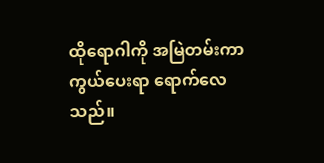ထိုရောဂါကို အမြဲတမ်းကာကွယ်ပေးရာ ရောက်လေသည်။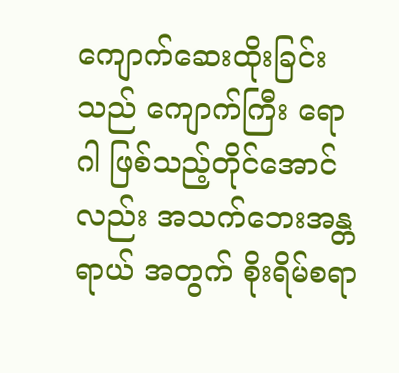ကျောက်ဆေးထိုးခြင်းသည် ကျောက်ကြီး ရောဂါ ဖြစ်သည့်တိုင်အောင်လည်း အသက်ဘေးအန္တရာယ် အတွက် စိုးရိမ်စရာ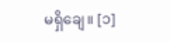မရှိချေ။ [၁]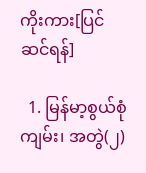ကိုးကား[ပြင်ဆင်ရန်]

  1. မြန်မာ့စွယ်စုံကျမ်း၊ အတွဲ(၂)